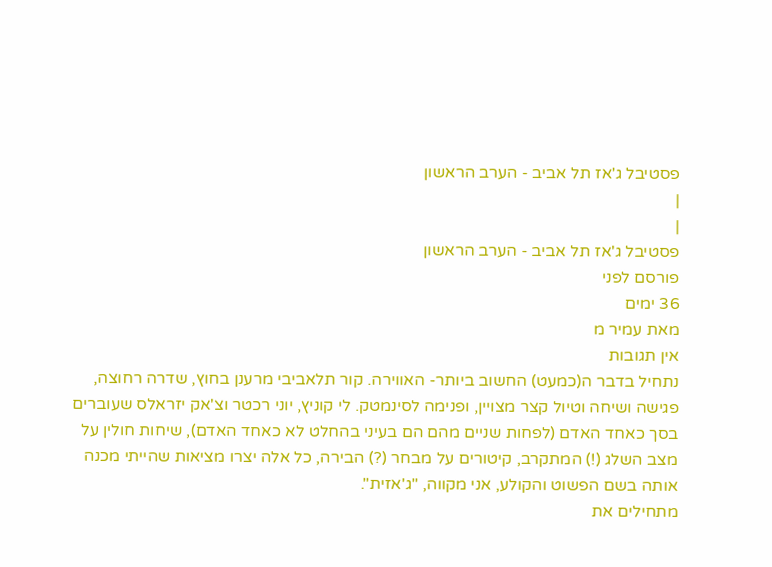פסטיבל ג'אז תל אביב - הערב הראשון
|
|
פסטיבל ג'אז תל אביב - הערב הראשון
פורסם לפני
36 ימים
מאת עמיר מ
אין תגובות
נתחיל בדבר ה(כמעט) החשוב ביותר- האווירה. קור תלאביבי מרענן בחוץ, שדרה רחוצה, פגישה ושיחה וטיול קצר מצויין, ופנימה לסינמטק. לי קוניץ, יוני רכטר וצ'אק יזראלס שעוברים בסך כאחד האדם (לפחות שניים מהם הם בעיני בהחלט לא כאחד האדם), שיחות חולין על מצב השלג (!) המתקרב, קיטורים על מבחר (?) הבירה, כל אלה יצרו מציאות שהייתי מכנה אותה בשם הפשוט והקולע, אני מקווה, "ג'אזית".
מתחילים את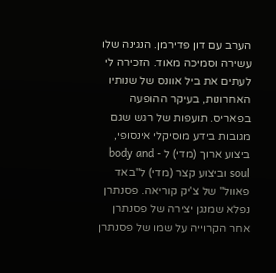הערב עם דון פדירמן. הנגינה שלו עשירה וסמיכה מאוד. הזכירה לי לעתים את ביל אוונס של שנותיו האחרונות, בעיקר ההופעה בפאריס. תועפות של רגש שגם מגובות בידע מוסיקלי אינסופי, ביצוע ארוך (מדי) ל - body and soul וביצוע קצר (מדי) ל"באד פאוול" של צ'יק קוריאה. פסנתרן נפלא שמנגן יצירה של פסנתרן אחר הקרוייה על שמו של פסנתרן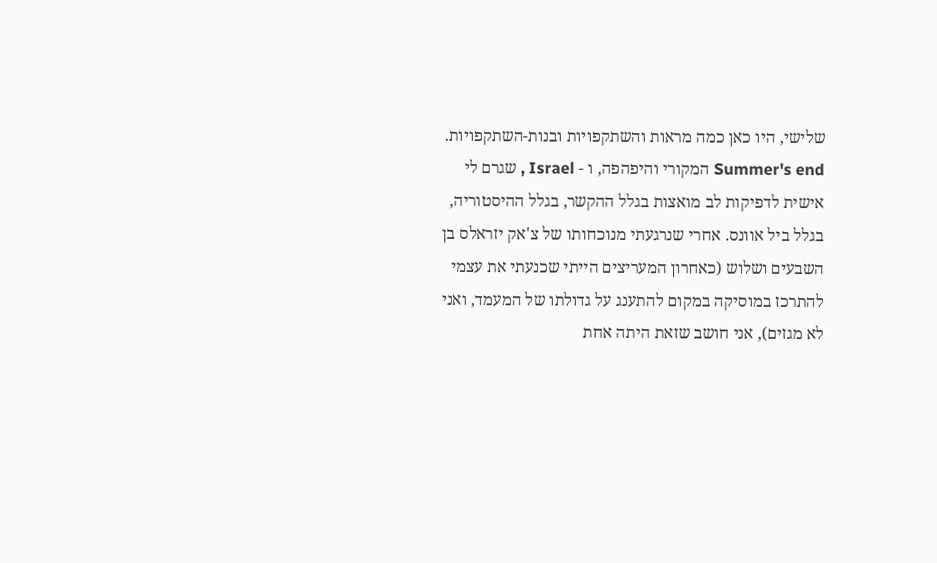שלישי, היו כאן כמה מראות והשתקפויות ובנות-השתקפויות. Summer's end המקורי והיפהפה, ו - Israel , שגרם לי אישית לדפיקות לב מואצות בגלל ההקשר, בגלל ההיסטוריה, בגלל ביל אוונס. אחרי שנרגעתי מנוכחותו של צ'אק יזראלס בן השבעים ושלוש (כאחרון המעריצים הייתי שכנעתי את עצמי להתרכז במוסיקה במקום להתענג על גדולתו של המעמד, ואני לא מגזים), אני חושב שזאת היתה אחת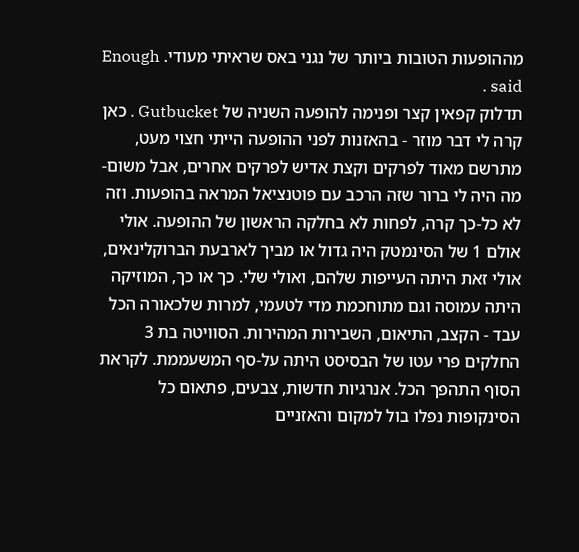מההופעות הטובות ביותר של נגני באס שראיתי מעודי. Enough said .
תדלוק קפאין קצר ופנימה להופעה השניה של Gutbucket . כאן קרה לי דבר מוזר - בהאזנות לפני ההופעה הייתי חצוי מעט, מתרשם מאוד לפרקים וקצת אדיש לפרקים אחרים, אבל משום-מה היה לי ברור שזה הרכב עם פוטנציאל המראה בהופעות. וזה לא כל-כך קרה, לפחות לא בחלקה הראשון של ההופעה. אולי אולם 1 של הסינמטק היה גדול או מביך לארבעת הברוקלינאים, אולי זאת היתה העייפות שלהם, ואולי שלי. כך או כך, המוזיקה היתה עמוסה וגם מתוחכמת מדי לטעמי, למרות שלכאורה הכל עבד - הקצב, התיאום, השבירות המהירות. הסוויטה בת 3 החלקים פרי עטו של הבסיסט היתה על-סף המשעממת. לקראת הסוף התהפך הכל. אנרגיות חדשות, צבעים, פתאום כל הסינקופות נפלו בול למקום והאזניים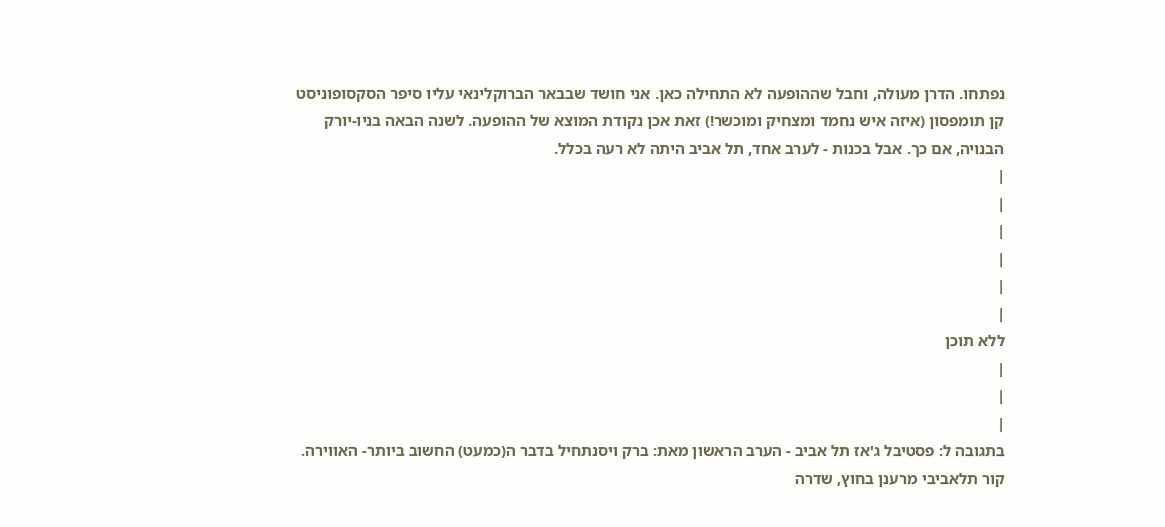נפתחו. הדרן מעולה, וחבל שההופעה לא התחילה כאן. אני חושד שבבאר הברוקלינאי עליו סיפר הסקסופוניסט קן תומפסון (איזה איש נחמד ומצחיק ומוכשר!) זאת אכן נקודת המוצא של ההופעה. לשנה הבאה בניו-יורק הבנויה, אם כך. אבל בכנות - לערב אחד, תל אביב היתה לא רעה בכלל.
|
|
|
|
|
|
ללא תוכן
|
|
|
בתגובה ל: פסטיבל ג'אז תל אביב - הערב הראשון מאת: ברק ויסנתחיל בדבר ה(כמעט) החשוב ביותר- האווירה. קור תלאביבי מרענן בחוץ, שדרה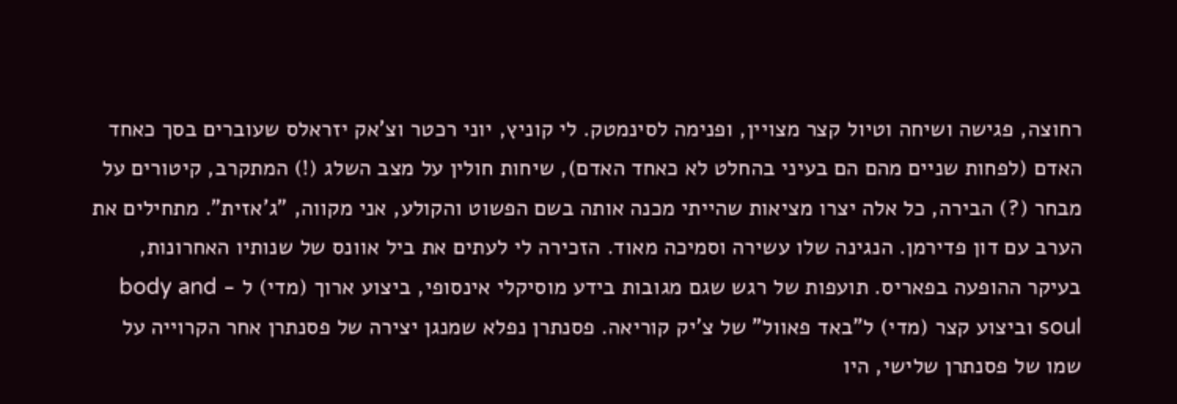רחוצה, פגישה ושיחה וטיול קצר מצויין, ופנימה לסינמטק. לי קוניץ, יוני רכטר וצ'אק יזראלס שעוברים בסך כאחד האדם (לפחות שניים מהם הם בעיני בהחלט לא כאחד האדם), שיחות חולין על מצב השלג (!) המתקרב, קיטורים על מבחר (?) הבירה, כל אלה יצרו מציאות שהייתי מכנה אותה בשם הפשוט והקולע, אני מקווה, "ג'אזית". מתחילים את הערב עם דון פדירמן. הנגינה שלו עשירה וסמיכה מאוד. הזכירה לי לעתים את ביל אוונס של שנותיו האחרונות, בעיקר ההופעה בפאריס. תועפות של רגש שגם מגובות בידע מוסיקלי אינסופי, ביצוע ארוך (מדי) ל - body and soul וביצוע קצר (מדי) ל"באד פאוול" של צ'יק קוריאה. פסנתרן נפלא שמנגן יצירה של פסנתרן אחר הקרוייה על שמו של פסנתרן שלישי, היו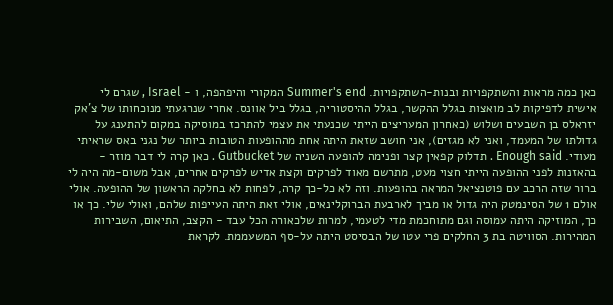כאן כמה מראות והשתקפויות ובנות-השתקפויות. Summer's end המקורי והיפהפה, ו - Israel , שגרם לי אישית לדפיקות לב מואצות בגלל ההקשר, בגלל ההיסטוריה, בגלל ביל אוונס. אחרי שנרגעתי מנוכחותו של צ'אק יזראלס בן השבעים ושלוש (כאחרון המעריצים הייתי שכנעתי את עצמי להתרכז במוסיקה במקום להתענג על גדולתו של המעמד, ואני לא מגזים), אני חושב שזאת היתה אחת מההופעות הטובות ביותר של נגני באס שראיתי מעודי. Enough said . תדלוק קפאין קצר ופנימה להופעה השניה של Gutbucket . כאן קרה לי דבר מוזר - בהאזנות לפני ההופעה הייתי חצוי מעט, מתרשם מאוד לפרקים וקצת אדיש לפרקים אחרים, אבל משום-מה היה לי ברור שזה הרכב עם פוטנציאל המראה בהופעות. וזה לא כל-כך קרה, לפחות לא בחלקה הראשון של ההופעה. אולי אולם 1 של הסינמטק היה גדול או מביך לארבעת הברוקלינאים, אולי זאת היתה העייפות שלהם, ואולי שלי. כך או כך, המוזיקה היתה עמוסה וגם מתוחכמת מדי לטעמי, למרות שלכאורה הכל עבד - הקצב, התיאום, השבירות המהירות. הסוויטה בת 3 החלקים פרי עטו של הבסיסט היתה על-סף המשעממת. לקראת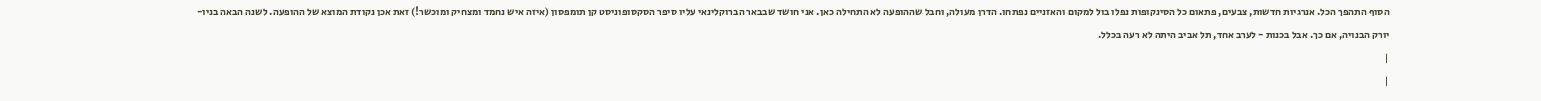הסוף התהפך הכל. אנרגיות חדשות, צבעים, פתאום כל הסינקופות נפלו בול למקום והאזניים נפתחו. הדרן מעולה, וחבל שההופעה לא התחילה כאן. אני חושד שבבאר הברוקלינאי עליו סיפר הסקסופוניסט קן תומפסון (איזה איש נחמד ומצחיק ומוכשר!) זאת אכן נקודת המוצא של ההופעה. לשנה הבאה בניו-יורק הבנויה, אם כך. אבל בכנות - לערב אחד, תל אביב היתה לא רעה בכלל.
|
|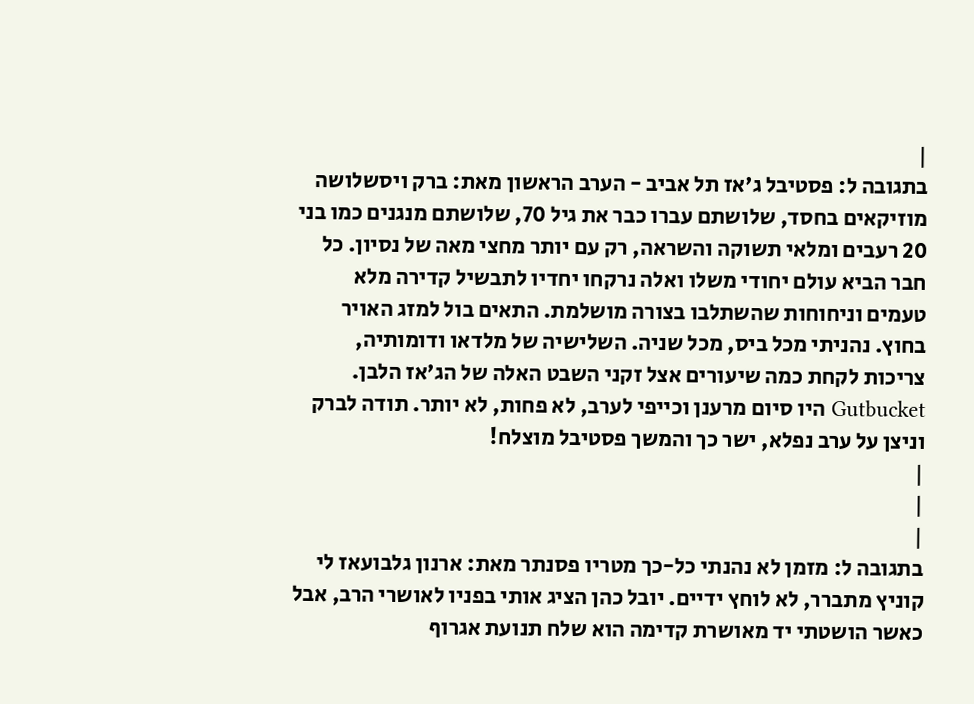|
בתגובה ל: פסטיבל ג'אז תל אביב - הערב הראשון מאת: ברק ויסשלושה מוזיקאים בחסד, שלושתם עברו כבר את גיל 70, שלושתם מנגנים כמו בני 20 רעבים ומלאי תשוקה והשראה, רק עם יותר מחצי מאה של נסיון. כל חבר הביא עולם יחודי משלו ואלה נרקחו יחדיו לתבשיל קדירה מלא טעמים וניחוחות שהשתלבו בצורה מושלמת. התאים בול למזג האויר בחוץ. נהניתי מכל ביס, מכל שניה. השלישיה של מלדאו ודומותיה, צריכות לקחת כמה שיעורים אצל זקני השבט האלה של הג'אז הלבן. Gutbucket היו סיום מרענן וכייפי לערב, לא פחות, לא יותר. תודה לברק וניצן על ערב נפלא, ישר כך והמשך פסטיבל מוצלח!
|
|
|
בתגובה ל: מזמן לא נהנתי כל-כך מטריו פסנתר מאת: ארנון גלבועאז לי קוניץ מתברר, לא לוחץ ידיים. יובל כהן הציג אותי בפניו לאושרי הרב, אבל כאשר הושטתי יד מאושרת קדימה הוא שלח תנועת אגרוף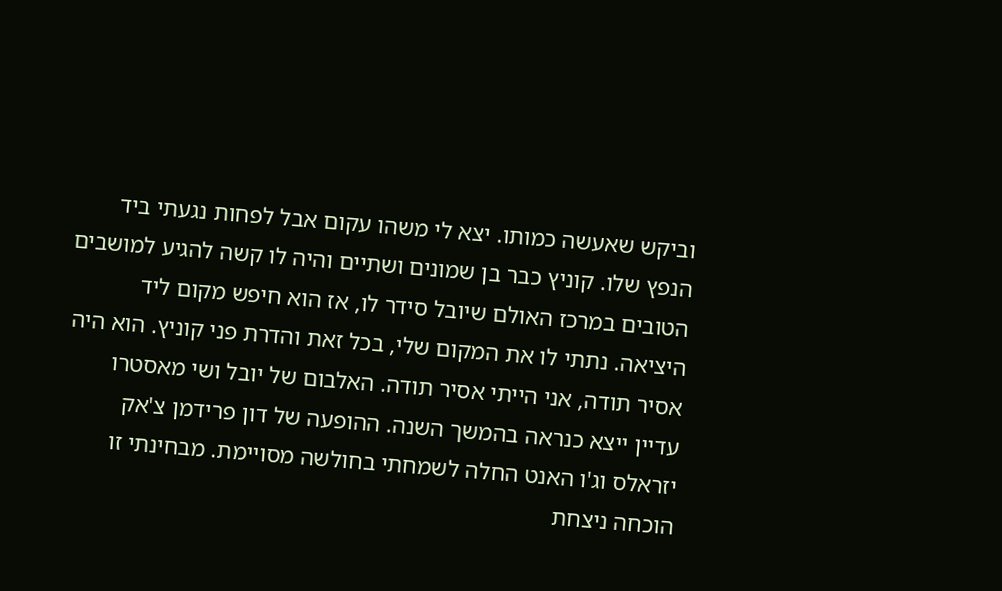וביקש שאעשה כמותו. יצא לי משהו עקום אבל לפחות נגעתי ביד הנפץ שלו. קוניץ כבר בן שמונים ושתיים והיה לו קשה להגיע למושבים הטובים במרכז האולם שיובל סידר לו, אז הוא חיפש מקום ליד היציאה. נתתי לו את המקום שלי, בכל זאת והדרת פני קוניץ. הוא היה אסיר תודה, אני הייתי אסיר תודה. האלבום של יובל ושי מאסטרו עדיין ייצא כנראה בהמשך השנה. ההופעה של דון פרידמן צ'אק יזראלס וג'ו האנט החלה לשמחתי בחולשה מסויימת. מבחינתי זו הוכחה ניצחת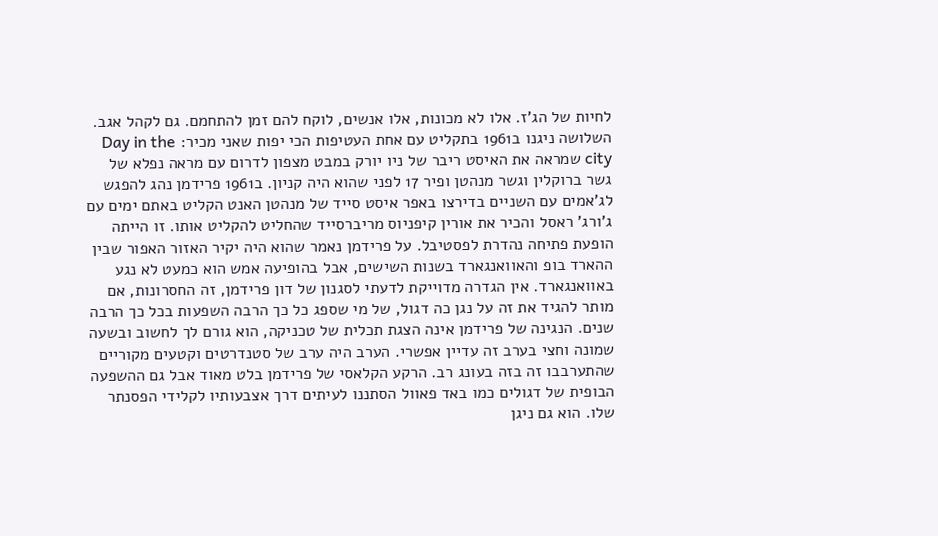לחיות של הג'ז. אלו לא מכונות, אלו אנשים, לוקח להם זמן להתחמם. גם לקהל אגב. השלושה ניגנו ב1961 בתקליט עם אחת העטיפות הכי יפות שאני מכיר: Day in the city שמראה את האיסט ריבר של ניו יורק במבט מצפון לדרום עם מראה נפלא של גשר ברוקלין וגשר מנהטן ופיר 17 לפני שהוא היה קניון. ב1961 פרידמן נהג להפגש לג'אמים עם השניים בדירצו באפר איסט סייד של מנהטן האנט הקליט באתם ימים עם ג'ורג' ראסל והכיר את אורין קיפניוס מריברסייד שהחליט להקליט אותו. זו הייתה הופעת פתיחה נהדרת לפסטיבל. על פרידמן נאמר שהוא היה יקיר האזור האפור שבין ההארד בופ והאוואנגארד בשנות השישים, אבל בהופיעה אמש הוא כמעט לא נגע באוואנגארד. אין הגדרה מדוייקת לדעתי לסגנון של דון פרידמן, זה החסרונות, אם מותר להגיד את זה על נגן כה דגול, של מי שספג כל כך הרבה השפעות בכל כך הרבה שנים. הנגינה של פרידמן אינה הצגת תכלית של טכניקה, הוא גורם לך לחשוב ובשעה שמונה וחצי בערב זה עדיין אפשרי. הערב היה ערב של סטנדרטים וקטעים מקוריים שהתערבבו זה בזה בעונג רב. הרקע הקלאסי של פרידמן בלט מאוד אבל גם ההשפעה הבופית של דגולים כמו באד פאוול הסתננו לעיתים דרך אצבעותיו לקלידי הפסנתר שלו. הוא גם ניגן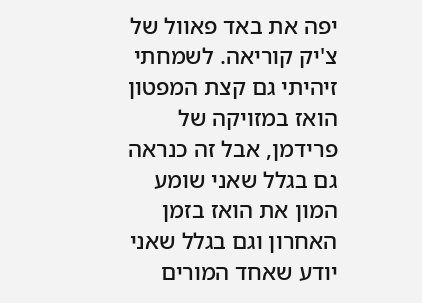יפה את באד פאוול של צ'יק קוריאה. לשמחתי זיהיתי גם קצת המפטון הואז במזויקה של פרידמן, אבל זה כנראה גם בגלל שאני שומע המון את הואז בזמן האחרון וגם בגלל שאני יודע שאחד המורים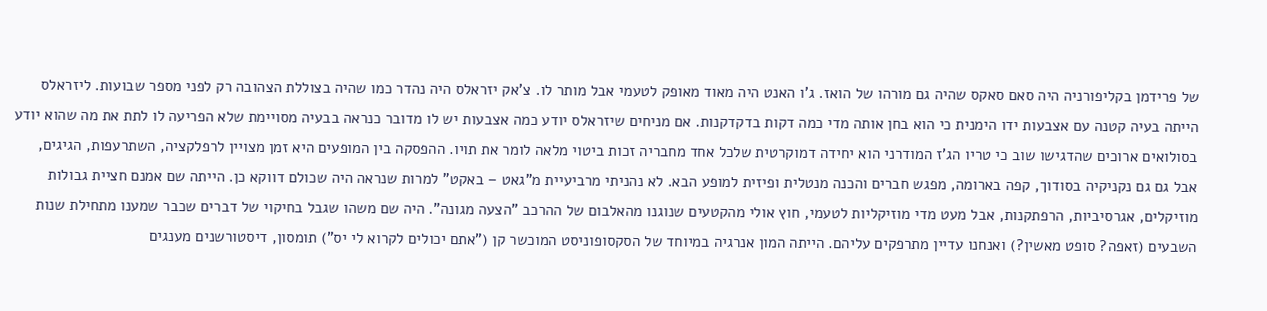של פרידמן בקליפורניה היה סאם סאקס שהיה גם מורהו של הואז. ג'ו האנט היה מאוד מאופק לטעמי אבל מותר לו. צ'אק יזראלס היה נהדר כמו שהיה בצוללת הצהובה רק לפני מספר שבועות. ליזראלס הייתה בעיה קטנה עם אצבעות ידו הימנית כי הוא בחן אותה מדי כמה דקות בדקדקנות. אם מניחים שיזראלס יודע כמה אצבעות יש לו מדובר כנראה בבעיה מסויימת שלא הפריעה לו לתת את מה שהוא יודע בסולואים ארוכים שהדגישו שוב כי טריו הג'ז המודרני הוא יחידה דמוקרטית שלכל אחד מחבריה זכות ביטוי מלאה לומר את תויו. ההפסקה בין המופעים היא זמן מצויין לרפלקציה, השתרעפות, הגיגים, אבל גם גם נקניקיה בסודוך, קפה בארומה, מפגש חברים והכנה מנטלית ופיזית למופע הבא. לא נהניתי מרביעיית מ"גאט – באקט" למרות שנראה היה שכולם דווקא כן. הייתה שם אמנם חציית גבולות מוזיקלים, אגרסיביות, הרפתקנות, אבל מעט מדי מוזיקליות לטעמי, חוץ אולי מהקטעים שנוגנו מהאלבום של ההרכב "הצעה מגונה". היה שם משהו שגבל בחיקוי של דברים שכבר שמענו מתחילת שנות השבעים (זאפה? סופט מאשין?) ואנחנו עדיין מתרפקים עליהם. הייתה המון אנרגיה במיוחד של הסקסופוניסט המוכשר קן ("אתם יכולים לקרוא לי יס") תומסון, דיסטורשנים מענגים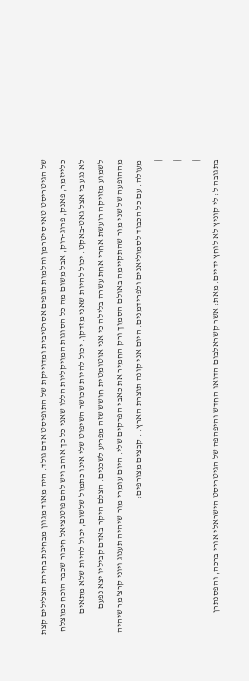של הגיטריסט טאי סיטרמן והלמות תופים אסרטיבית ומדוייקת של התופיסט אדם גולד. היה מאוד מגוון מבחינת בחירת הצלילים קצת כלייזמר, פאנק, פרוג-רוק, אבל משום מה כל הסוגות המויקליות הללו שאני כל כך אוהב ויש להם פוטנציאל חיבור שכבר הוכח כמוצלח לא נגע בי אצל גאט-באקט. יכול להיות שאני מזדקן. יכול להיות שכושר השיפוט שלי אינו כתמול שלשום, יכול להיות שלא מתאים לשמוע מזויקה רועשת אחרי אחת עשרה בלילה כי אני אוטומטית חושש שזה מפריע לשכנים. הצלם היקר באדם קביליו יצא נפעם מההופעה של שני מור שהתקיימה באולם הסמוך ורק החמיר את כאבי הפרקים שלי. היום עומרי מור שיהיה תענוג ויוני קרצ'מר שיהיה מעולה. עם כל הכבוד לסמוליאנים ולפרידמנים. היום אני קונה תוצרת הארץ. . קבצים מצורפים:
|
|
|
בתגובה ל: לי קוניץ לא לוחץ ידיים. מאת: אשר קשראלבום הדואו החדש והיפהפה של הגיטריסט הישראלי אורי ברכה, והפסנתרן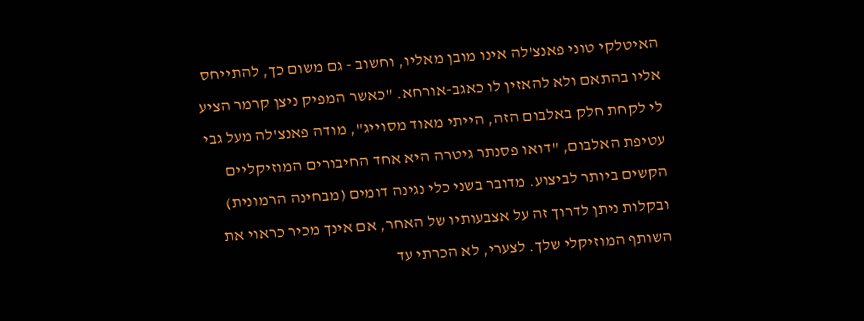האיטלקי טוני פאנצ'לה אינו מובן מאליו, וחשוב - גם משום כך, להתייחס אליו בהתאם ולא להאזין לו כאגב-אורחא. "כאשר המפיק ניצן קרמר הציע לי לקחת חלק באלבום הזה, הייתי מאוד מסוייג", מודה פאנצ'לה מעל גבי עטיפת האלבום, "דואו פסנתר גיטרה היא אחד החיבורים המוזיקליים הקשים ביותר לביצוע. מדובר בשני כלי נגינה דומים (מבחינה הרמונית) ובקלות ניתן לדרוך זה על אצבעותיו של האחר, אם אינך מכיר כראוי את השותף המוזיקלי שלך. לצערי, לא הכרתי עד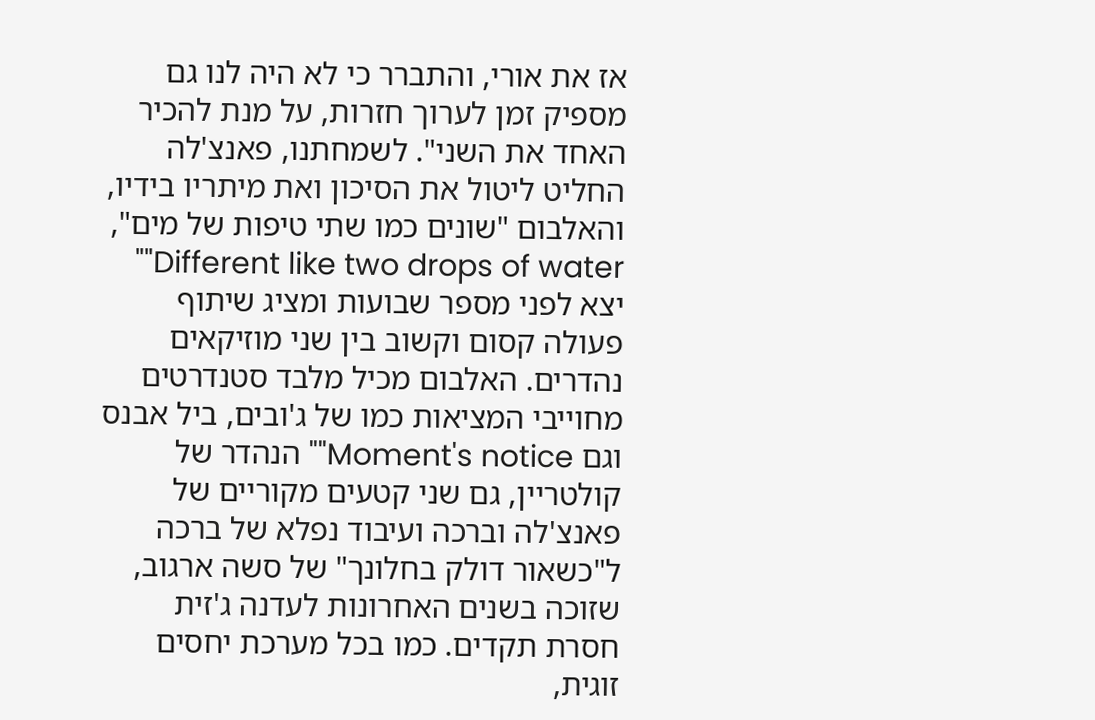אז את אורי, והתברר כי לא היה לנו גם מספיק זמן לערוך חזרות, על מנת להכיר האחד את השני". לשמחתנו, פאנצ'לה החליט ליטול את הסיכון ואת מיתריו בידיו, והאלבום "שונים כמו שתי טיפות של מים", Different like two drops of water"" יצא לפני מספר שבועות ומציג שיתוף פעולה קסום וקשוב בין שני מוזיקאים נהדרים. האלבום מכיל מלבד סטנדרטים מחוייבי המציאות כמו של ג'ובים, ביל אבנס וגם Moment's notice"" הנהדר של קולטריין, גם שני קטעים מקוריים של פאנצ'לה וברכה ועיבוד נפלא של ברכה ל"כשאור דולק בחלונך" של סשה ארגוב, שזוכה בשנים האחרונות לעדנה ג'זית חסרת תקדים. כמו בכל מערכת יחסים זוגית,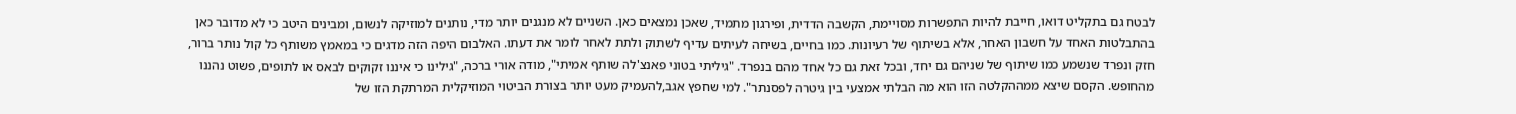לבטח גם בתקליט דואו, חייבת להיות התפשרות מסויימת, הקשבה הדדית, ופירגון מתמיד, שאכן נמצאים כאן. השניים לא מנגנים יותר מדי, נותנים למוזיקה לנשום, ומבינים היטב כי לא מדובר כאן בהתבלטות האחד על חשבון האחר, אלא בשיתוף של רעיונות. כמו בחיים, בשיחה לעיתים עדיף לשתוק ולתת לאחר לומר את דעתו. האלבום היפה הזה מדגים כי במאמץ משותף כל קול נותר ברור, חזק ונפרד שנשמע כמו שיתוף של שניהם גם יחד, ובכל זאת גם כל אחד מהם בנפרד. "גיליתי בטוני פאנצ'לה שותף אמיתי", מודה אורי ברכה, "גילינו כי איננו זקוקים לבאס או לתופים, פשוט נהננו מהחופש. הקסם שיצא ממההקלטה הזו הוא מה הבלתי אמצעי בין גיטרה לפסנתר". למי שחפץ אגב,להעמיק מעט יותר בצורת הביטוי המוזיקלית המרתקת הזו של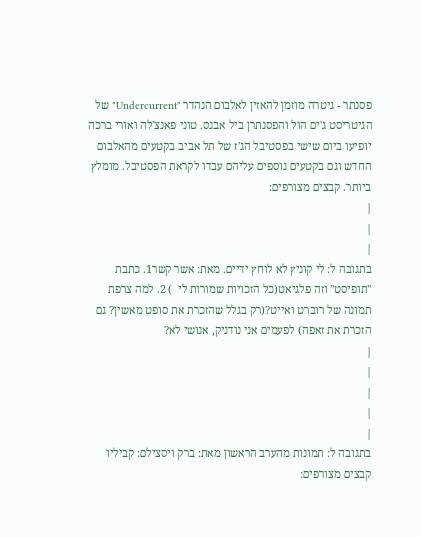פסנתר - גיטרה מוזמן להאזין לאלבום הנהדר "Undercurrent" של הגיטריסט ג'ים הול והפסנתרן ביל אבנס. טוני פאנצ'לה ואורי ברכה יופיעו ביום שישי בפסטיבל הג'ז של תל אביב בקטעים מהאלבום החדש וגם בקטעים נוספים עליהם עבדו לקראת הפסטיבל. מומלץ ביותר. קבצים מצורפים:
|
|
|
בתגובה ל: לי קוניץ לא לוחץ ידיים. מאת: אשר קשר1. כתבת "תופיסט" וזה פלגיאט(כל הזכויות שמורות לי  ) 2. למה צרפת תמונה של רוברט ואייט?(רק בגלל שהזכרת את סופט מאשין? גם הזכרת את זאפה) לפעמים אני נודניק, אנושי לא?
|
|
|
|
|
בתגובה ל: תמונות מהערב הראשון מאת: ברק ויסצילם: קביליו קבצים מצורפים: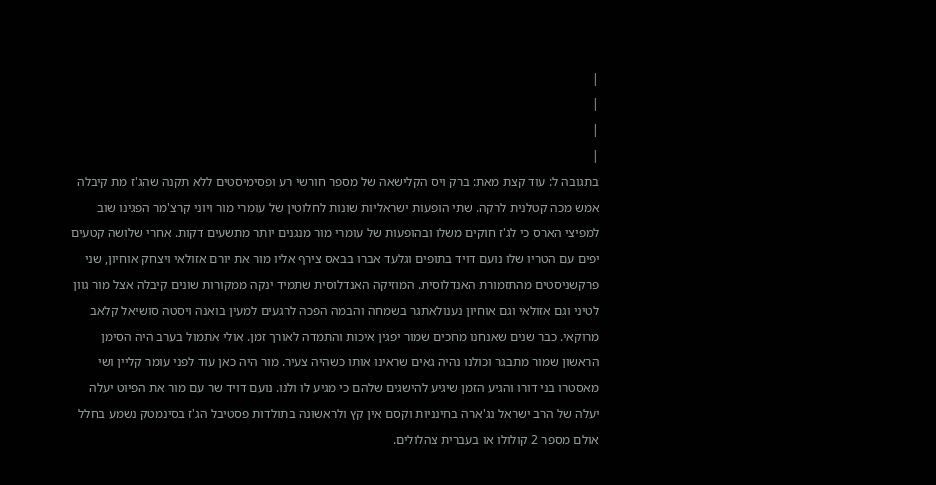|
|
|
|
בתגובה ל: עוד קצת מאת: ברק ויס הקלישאה של מספר חורשי רע ופסימיסטים ללא תקנה שהג'ז מת קיבלה אמש מכה קטלנית לרקה. שתי הופעות ישראליות שונות לחלוטין של עומרי מור ויוני קרצ'מר הפגינו שוב למפיצי הארס כי לג'ז חוקים משלו ובהופעות של עומרי מור מנגנים יותר מתשעים דקות. אחרי שלושה קטעים יפים עם הטריו שלו נועם דויד בתופים וגלעד אברו בבאס צירף אליו מור את יורם אזולאי ויצחק אוחיון, שני פרקשניסטים מהתזמורת האנדלוסית. המוזיקה האנדלוסית שתמיד ינקה ממקורות שונים קיבלה אצל מור גוון לטיני וגם אזולאי וגם אוחיון נענולאתגר בשמחה והבמה הפכה לרגעים למעין בואנה ויסטה סושיאל קלאב מרוקאי. כבר שנים שאנחנו מחכים שמור יפגין איכות והתמדה לאורך זמן. אולי אתמול בערב היה הסימן הראשון שמור מתבגר וכולנו נהיה גאים שראינו אותו כשהיה צעיר. מור היה כאן עוד לפני עומר קליין ושי מאסטרו בני דורו והגיע הזמן שיגיע להישגים שלהם כי מגיע לו ולנו. נועם דויד שר עם מור את הפיוט יעלה יעלה של הרב ישראל נג'ארה בחינניות וקסם אין קץ ולראשונה בתולדות פסטיבל הג'ז בסינמטק נשמע בחלל אולם מספר 2 קולולו או בעברית צהלולים.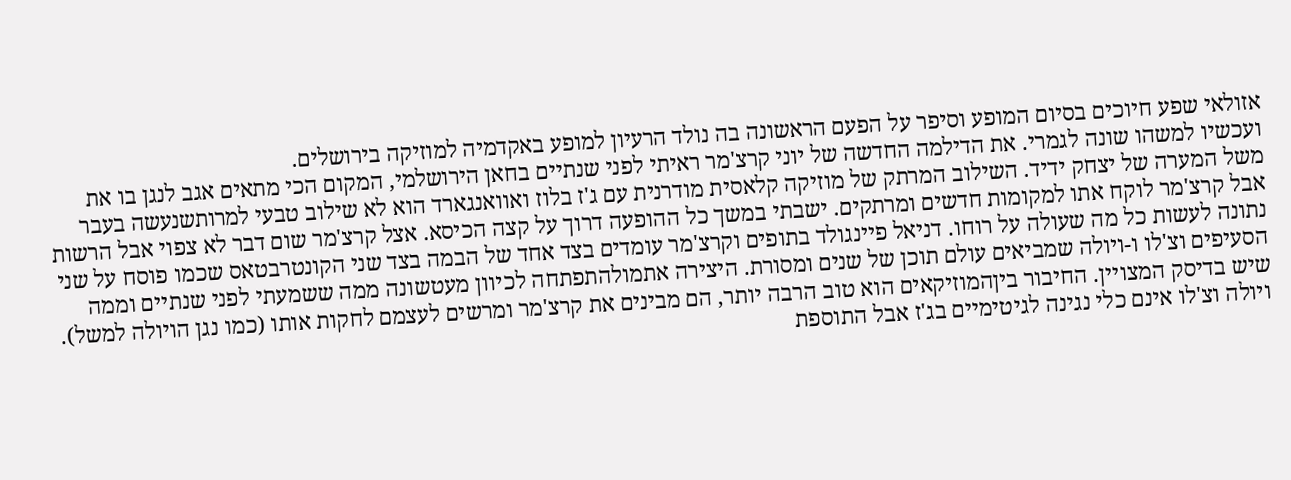אזולאי שפע חיוכים בסיום המופע וסיפר על הפעם הראשונה בה נולד הרעיון למופע באקדמיה למוזיקה בירושלים.
ועכשיו למשהו שונה לגמרי. את הדילמה החדשה של יוני קרצ'מר ראיתי לפני שנתיים בחאן הירושלמי, המקום הכי מתאים אגב לנגן בו את משל המערה של יצחק ידיד. השילוב המרתק של מוזיקה קלאסית מודרנית עם ג'ז בלוז ואוואנגארד הוא לא שילוב טבעי למרותשנעשה בעבר אבל קרצ'מר לוקח אתו למקומות חדשים ומרתקים. ישבתי במשך כל ההופעה דרוך על קצה הכיסא. אצל קרצ'מר שום דבר לא צפוי אבל הרשות נתונה לעשות כל מה שעולה על רוחו. דניאל פיינגולד בתופים וקרצ'מר עומדים בצד אחד של הבמה בצד שני הקונטרבטאס שכמו פוסח על שני הסעיפים וצ'לו ו-ויולה שמביאים עולם תוכן של שנים ומסורת. היצירה אתמולהתפתחה לכיוון מעטשונה ממה ששמעתי לפני שנתיים וממה שיש בדיסק המצויין. החיבור ביןהמוזיקאים הוא טוב הרבה יותר, הם מבינים את קרצ'מר ומרשים לעצמם לחקות אותו (כמו נגן הויולה למשל). ויולה וצ'לו אינם כלי נגינה לגיטימיים בג'ז אבל התוספת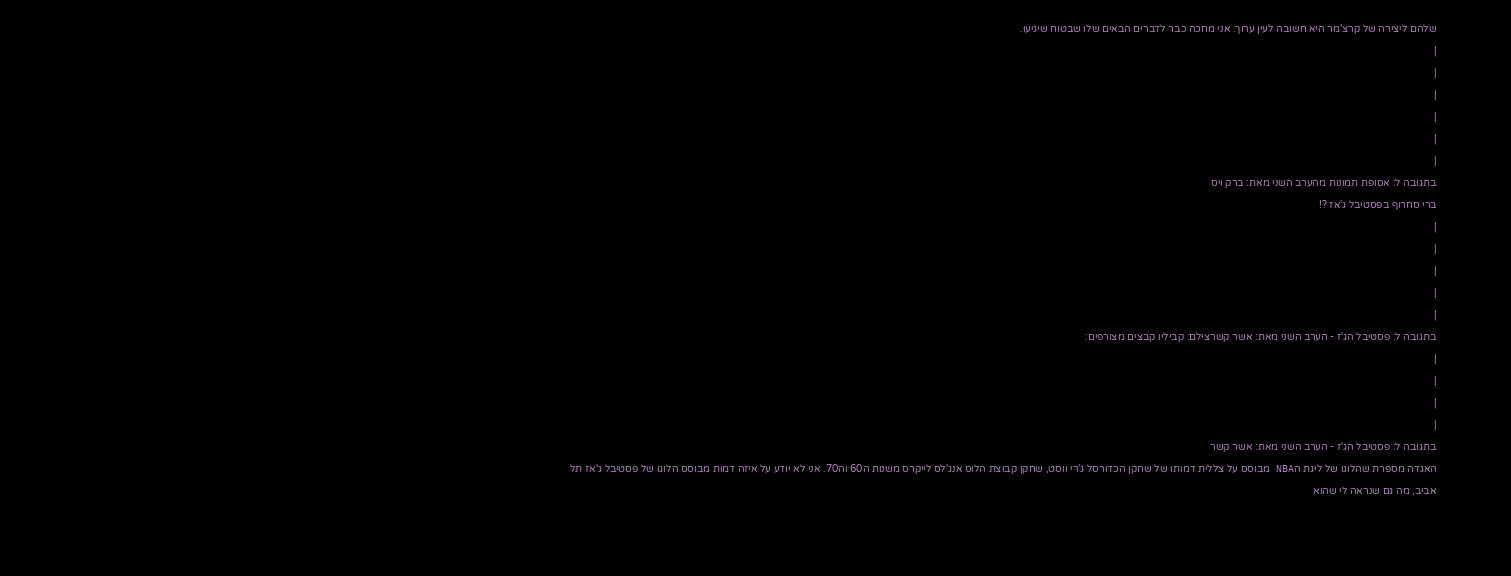שלהם ליצירה של קרצ'מר היא חשובה לעין ערוך. אני מחכה כבר לדברים הבאים שלו שבטוח שיגיעו.
|
|
|
|
|
|
בתגובה ל: אסופת תמונות מהערב השני מאת: ברק ויס
ברי סחרוף בפסטיבל ג'אז ?!
|
|
|
|
|
בתגובה ל: פסטיבל הג'ז - הערב השני מאת: אשר קשרצילם: קביליו קבצים מצורפים:
|
|
|
|
בתגובה ל: פסטיבל הג'ז - הערב השני מאת: אשר קשר
האגדה מספרת שהלוגו של ליגת הNBA מבוסס על צללית דמותו של שחקן הכדורסל ג'רי ווסט, שחקן קבוצת הלוס אנג'לס לייקרס משנות ה60 וה70. אני לא יודע על איזה דמות מבוסס הלוגו של פסטיבל ג'אז תל אביב, מה גם שנראה לי שהוא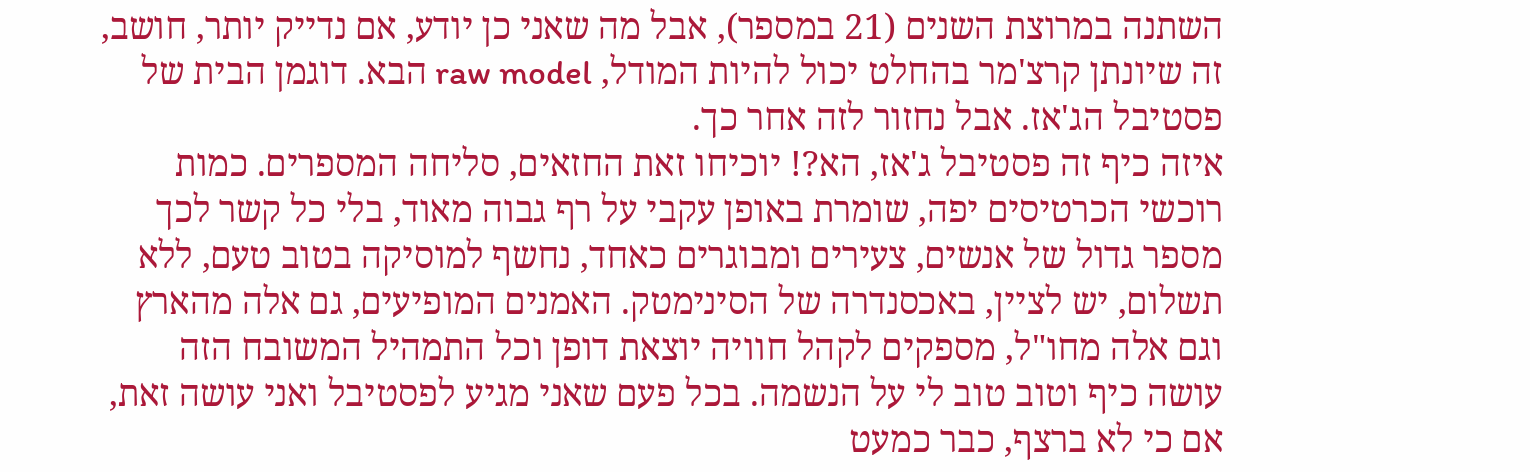השתנה במרוצת השנים (21 במספר), אבל מה שאני כן יודע, אם נדייק יותר, חושב, זה שיונתן קרצ'מר בהחלט יכול להיות המודל, raw model הבא. דוגמן הבית של פסטיבל הג'אז. אבל נחזור לזה אחר כך.
איזה כיף זה פסטיבל ג'אז, הא?! יוכיחו זאת החזאים, סליחה המספרים. כמות רוכשי הכרטיסים יפה, שומרת באופן עקבי על רף גבוה מאוד, בלי כל קשר לכך מספר גדול של אנשים, צעירים ומבוגרים כאחד, נחשף למוסיקה בטוב טעם, ללא תשלום, יש לציין, באכסנדרה של הסינימטק. האמנים המופיעים, גם אלה מהארץ וגם אלה מחו"ל, מספקים לקהל חוויה יוצאת דופן וכל התמהיל המשובח הזה עושה כיף וטוב טוב לי על הנשמה. בכל פעם שאני מגיע לפסטיבל ואני עושה זאת, אם כי לא ברצף, כבר כמעט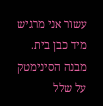עשור אני מרגיש מיד כבן בית. מבנה הסינימטק על שלל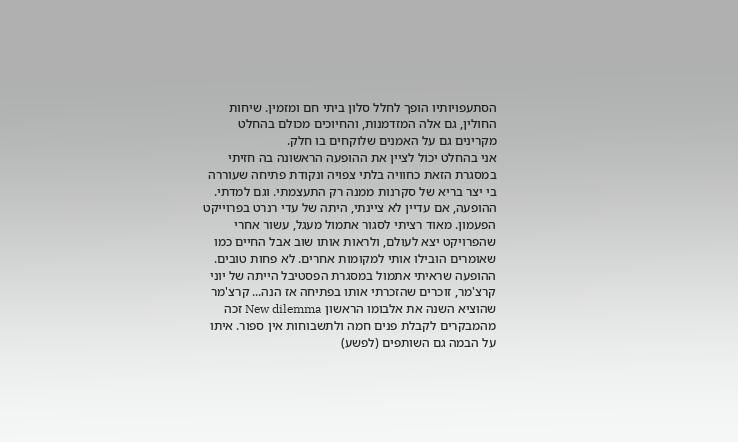הסתעפויותיו הופך לחלל סלון ביתי חם ומזמין. שיחות החולין, גם אלה המזדמנות, והחיוכים מכולם בהחלט מקרינים גם על האמנים שלוקחים בו חלק.
אני בהחלט יכול לציין את ההופעה הראשונה בה חזיתי במסגרת הזאת כחוויה בלתי צפויה ונקודת פתיחה שעוררה בי יצר בריא של סקרנות ממנה רק התעצמתי. וגם למדתי. ההופעה, אם עדיין לא ציינתי, היתה של עדי רנרט בפרוייקט הפעמון. מאוד רציתי לסגור אתמול מעגל, עשור אחרי שהפרויקט יצא לעולם, ולראות אותו שוב אבל החיים כמו שאומרים הובילו אותי למקומות אחרים. לא פחות טובים.
ההופעה שראיתי אתמול במסגרת הפסטיבל הייתה של יוני קרצ'מר, זוכרים שהזכרתי אותו בפתיחה אז הנה... קרצ'מר שהוציא השנה את אלבומו הראשון New dilemma זכה מהמבקרים לקבלת פנים חמה ולתשבוחות אין ספור. איתו על הבמה גם השותפים (לפשע)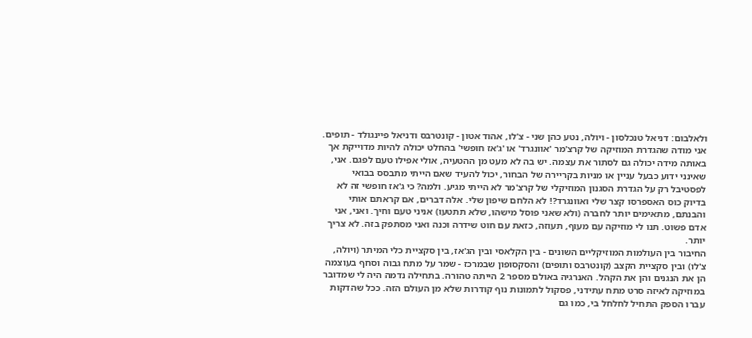ולאלבום: דניאל טנכלסון - ויולה, נטע כהן שני - צ'לו, אהוד אטון - קונטרבס ודניאל פיינגולד - תופים.
אני מודה שהגדרת המוזיקה של קרצ'מר 'אוונגרד' או 'ג'אז חופשי' בהחלט יכולה להיות מדוייקת אך באותה מידה יכולה גם לסתור את עצמה. יש בה לא מעט מן ההטעיה, אולי אפילו טעם לפגם. אני, שאינני ידוע כבעל עניין או מניות בקריירה של הבחור, יכול להעיד שאם הייתי מתבסס בבואי לפסטיבל רק על הגדרת הסגנון המוזיקלי של קרצ'מר לא הייתי מגיע. ולמה? כי ג'אז חופשי זה לא בדיוק כוס האספרסו קצר שלי ואוונגרד?! לא הלחם שיפון שלי. אלה דברים, אם קראתם אותי והבנתם, מתאימים יותר לחברה (ולא שאני פוסל מישהו, שלא תתטעו) אניני טעם וחיך. ואני, אני אדם פשוט. תנו לי מוזיקה עם מעוף, תעוזה, כזאת עם חוט שידרה וכנה ואני מסתפק בזה. לא צריך יותר.
החיבור בין העולמות המוזיקליים השונים - בין הקלאסי ובין הג'אז, בין סקציית כלי המיתר (ויולה, צ'לו) ובין סקציית הקצב (קונטרבס ותופים) והסקסופון שבמרכז - שמר על מתח גבוה וסחף בעוצמה הן את הנגנים והן את הקהל. האנרגיה באולם מספר 2 הייתה טהורה. בתחילה נדמה היה לי שמדובר במוזיקה לאיזה סרט מתח עתידני, פסקול לתמונות נוף קודרות שלא מן העולם הזה. ככל שהדקות עברו הספק התחיל לחלחל בי, כמו גם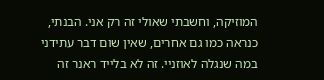המוזיקה, וחשבתי שאולי זה רק אני. הבנתי, כנראה כמו גם אחרים, שאין שום דבר עתידני במה שנגלה לאוזניי. זה לא בלייד ראנר זה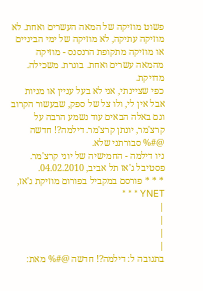פשוט מוזיקה של המאה העשרים ואחת. לא מוזיקה עתיקה, לא מוזיקה של ימי הביניים או מוזיקה מתקופת הרנסנס - מוזיקה מהמאה עשרים ואחת. בוגרת. משכילה. מדויקת.
כפי שציינתי, אני לא בעל עניין או מניות אבל אין לי, ולו צל של ספק, שבעשור הקרוב וגם באלה הבאים עוד נשמע הרבה על קרצ'מר, יונתן קרצ'מר. דילמה?! חדשה @#% סבורתני שלא.
ניו דילמה - החמישיה של יוני קרצ'מר. פסטיבל ג'אז תל אביב, 04.02.2010.
* * * פורסם במקביל בפורום מוזיקת ג'אז, YNET * * *
|
|
|
|
בתגובה ל: דילמה?! חדשה @#% מאת: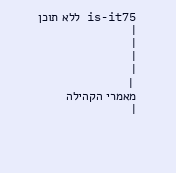is-it75 ללא תוכן
|
|
|
|
 |
מאמרי הקהילה
|